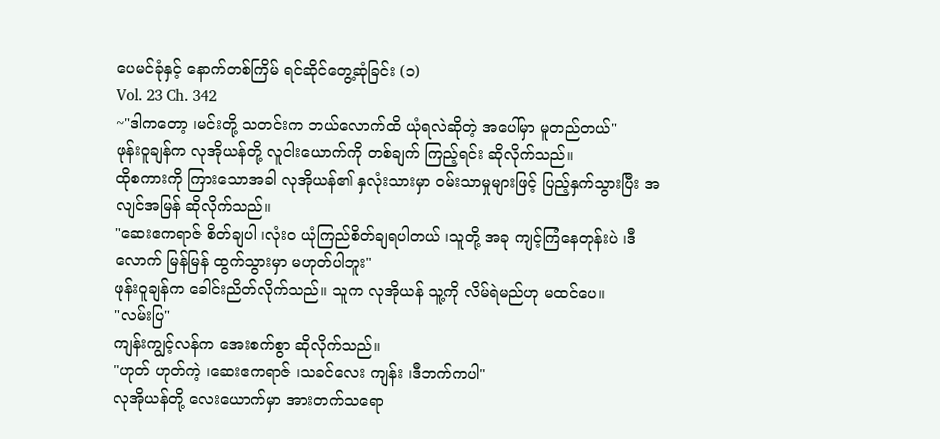ပေမင်ခုံနှင့် နောက်တစ်ကြိမ် ရင်ဆိုင်တွေ့ဆုံခြင်း (၁)
Vol. 23 Ch. 342
~"ဒါကတော့ ၊မင်းတို့ သတင်းက ဘယ်လောက်ထိ ယုံရလဲဆိုတဲ့ အပေါ်မှာ မူတည်တယ်"
ဖုန်းဝူချန်က လုအိုယန်တို့ လူငါးယောက်ကို တစ်ချက် ကြည့်ရင်း ဆိုလိုက်သည်။
ထိုစကားကို ကြားသောအခါ လုအိုယန်၏ နှလုံးသားမှာ ဝမ်းသာမှုများဖြင့် ပြည့်နှက်သွားပြီး အလျင်အမြန် ဆိုလိုက်သည်။
"ဆေးဧကရာဇ် စိတ်ချပါ ၊လုံးဝ ယုံကြည်စိတ်ချရပါတယ် ၊သူတို့ အခု ကျင့်ကြံနေတုန်းပဲ ၊ဒီလောက် မြန်မြန် ထွက်သွားမှာ မဟုတ်ပါဘူး"
ဖုန်းဝူချန်က ခေါင်းညိတ်လိုက်သည်။ သူက လုအိုယန် သူ့ကို လိမ်ရဲမည်ဟု မထင်ပေ။
"လမ်းပြ"
ကျန်းကျွင့်လန်က အေးစက်စွာ ဆိုလိုက်သည်။
"ဟုတ် ဟုတ်ကဲ့ ၊ဆေးဧကရာဇ် ၊သခင်လေး ကျန်း ၊ဒီဘက်ကပါ"
လုအိုယန်တို့ လေးယောက်မှာ အားတက်သရော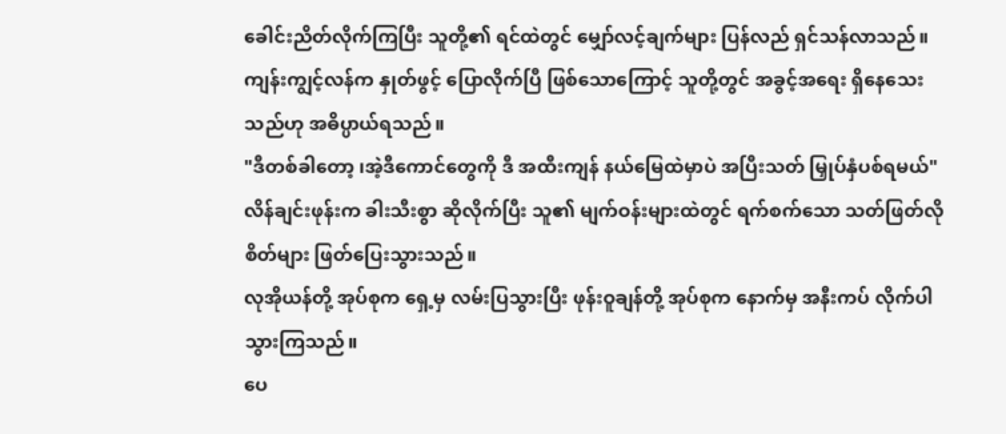ခေါင်းညိတ်လိုက်ကြပြီး သူတို့၏ ရင်ထဲတွင် မျှော်လင့်ချက်များ ပြန်လည် ရှင်သန်လာသည်။
ကျန်းကျွင့်လန်က နှုတ်ဖွင့် ပြောလိုက်ပြီ ဖြစ်သောကြောင့် သူတို့တွင် အခွင့်အရေး ရှိနေသေးသည်ဟု အဓိပ္ပာယ်ရသည်။
"ဒီတစ်ခါတော့ ၊အဲ့ဒီကောင်တွေကို ဒီ အထီးကျန် နယ်မြေထဲမှာပဲ အပြီးသတ် မြှုပ်နှံပစ်ရမယ်"
လိန်ချင်းဖုန်းက ခါးသီးစွာ ဆိုလိုက်ပြီး သူ၏ မျက်ဝန်းများထဲတွင် ရက်စက်သော သတ်ဖြတ်လိုစိတ်များ ဖြတ်ပြေးသွားသည်။
လုအိုယန်တို့ အုပ်စုက ရှေ့မှ လမ်းပြသွားပြီး ဖုန်းဝူချန်တို့ အုပ်စုက နောက်မှ အနီးကပ် လိုက်ပါသွားကြသည်။
ပေ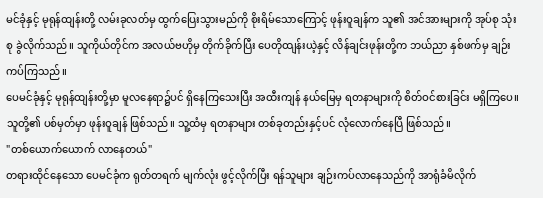မင်ခုံနှင့် မုရုန်ထျန်းတို့ လမ်းခုလတ်မှ ထွက်ပြေးသွားမည်ကို စိုးရိမ်သောကြောင့် ဖုန်းဝူချန်က သူ၏ အင်အားများကို အုပ်စု သုံးစု ခွဲလိုက်သည်။ သူကိုယ်တိုင်က အလယ်ဗဟိုမှ တိုက်ခိုက်ပြီး ပေတိုထျန်းယဲ့နှင့် လိန်ချင်းဖုန်းတို့က ဘယ်ညာ နှစ်ဖက်မှ ချဉ်းကပ်ကြသည်။
ပေမင်ခုံနှင့် မုရုန်ထျန်းတို့မှာ မူလနေရာ၌ပင် ရှိနေကြသေးပြီး အထီးကျန် နယ်မြေမှ ရတနာများကို စိတ်ဝင်စားခြင်း မရှိကြပေ။
သူတို့၏ ပစ်မှတ်မှာ ဖုန်းဝူချန် ဖြစ်သည်။ သူ့ထံမှ ရတနာများ တစ်ခုတည်းနှင့်ပင် လုံလောက်နေပြီ ဖြစ်သည်။
"တစ်ယောက်ယောက် လာနေတယ်"
တရားထိုင်နေသော ပေမင်ခုံက ရုတ်တရက် မျက်လုံး ဖွင့်လိုက်ပြီး ရန်သူများ ချဉ်းကပ်လာနေသည်ကို အာရုံခံမိလိုက်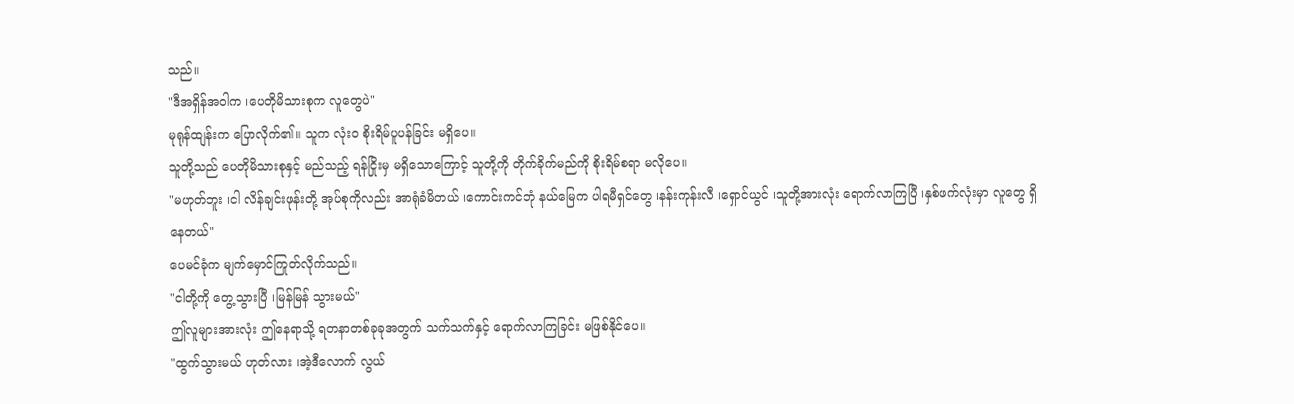သည်။
"ဒီအရှိန်အဝါက ၊ပေတိုမိသားစုက လူတွေပဲ"
မုရုန်ထျန်းက ပြောလိုက်၏။ သူက လုံးဝ စိုးရိမ်ပူပန်ခြင်း မရှိပေ။
သူတို့သည် ပေတိုမိသားစုနှင့် မည်သည့် ရန်ငြိုးမှ မရှိသောကြောင့် သူတို့ကို တိုက်ခိုက်မည်ကို စိုးရိမ်စရာ မလိုပေ။
"မဟုတ်ဘူး ၊ငါ လိန်ချင်းဖုန်းတို့ အုပ်စုကိုလည်း အာရုံခံမိတယ် ၊ကောင်းကင်ဘုံ နယ်မြေက ပါရမီရှင်တွေ ၊နန်းကုန်းလီ ၊ရှောင်ယွင် ၊သူတို့အားလုံး ရောက်လာကြပြီ ၊နှစ်ဖက်လုံးမှာ လူတွေ ရှိနေတယ်"
ပေမင်ခုံက မျက်မှောင်ကြုတ်လိုက်သည်။
"ငါတို့ကို တွေ့သွားပြီ ၊မြန်မြန် သွားမယ်"
ဤလူများအားလုံး ဤနေရာသို့ ရတနာတစ်ခုခုအတွက် သက်သက်နှင့် ရောက်လာကြခြင်း မဖြစ်နိုင်ပေ။
"ထွက်သွားမယ် ဟုတ်လား ၊အဲ့ဒီလောက် လွယ်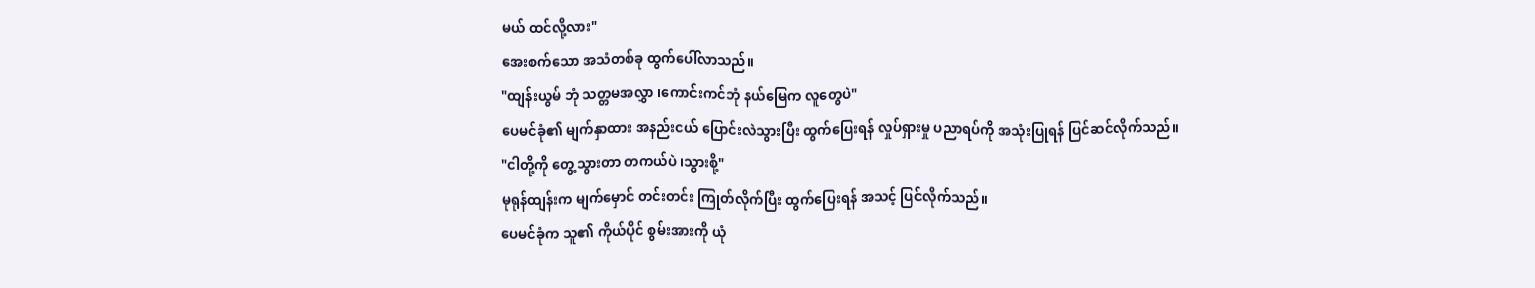မယ် ထင်လို့လား"
အေးစက်သော အသံတစ်ခု ထွက်ပေါ်လာသည်။
"ထျန်းယွမ် ဘုံ သတ္တမအလွှာ ၊ကောင်းကင်ဘုံ နယ်မြေက လူတွေပဲ"
ပေမင်ခုံ၏ မျက်နှာထား အနည်းငယ် ပြောင်းလဲသွားပြီး ထွက်ပြေးရန် လှုပ်ရှားမှု ပညာရပ်ကို အသုံးပြုရန် ပြင်ဆင်လိုက်သည်။
"ငါတို့ကို တွေ့သွားတာ တကယ်ပဲ ၊သွားစို့"
မုရုန်ထျန်းက မျက်မှောင် တင်းတင်း ကြုတ်လိုက်ပြီး ထွက်ပြေးရန် အသင့် ပြင်လိုက်သည်။
ပေမင်ခုံက သူ၏ ကိုယ်ပိုင် စွမ်းအားကို ယုံ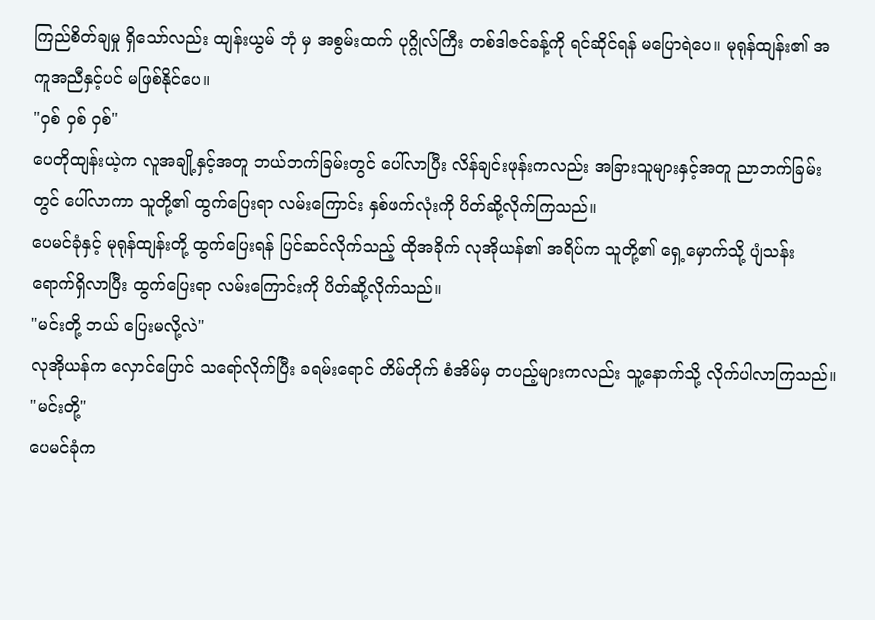ကြည်စိတ်ချမှု ရှိသော်လည်း ထျန်းယွမ် ဘုံ မှ အစွမ်းထက် ပုဂ္ဂိုလ်ကြီး တစ်ဒါဇင်ခန့်ကို ရင်ဆိုင်ရန် မပြောရဲပေ။ မုရုန်ထျန်း၏ အကူအညီနှင့်ပင် မဖြစ်နိုင်ပေ။
"ဝှစ် ဝှစ် ဝှစ်"
ပေတိုထျန်းယဲ့က လူအချို့နှင့်အတူ ဘယ်ဘက်ခြမ်းတွင် ပေါ်လာပြီး လိန်ချင်းဖုန်းကလည်း အခြားသူများနှင့်အတူ ညာဘက်ခြမ်းတွင် ပေါ်လာကာ သူတို့၏ ထွက်ပြေးရာ လမ်းကြောင်း နှစ်ဖက်လုံးကို ပိတ်ဆို့လိုက်ကြသည်။
ပေမင်ခုံနှင့် မုရုန်ထျန်းတို့ ထွက်ပြေးရန် ပြင်ဆင်လိုက်သည့် ထိုအခိုက် လုအိုယန်၏ အရိပ်က သူတို့၏ ရှေ့မှောက်သို့ ပျံသန်း ရောက်ရှိလာပြီး ထွက်ပြေးရာ လမ်းကြောင်းကို ပိတ်ဆို့လိုက်သည်။
"မင်းတို့ ဘယ် ပြေးမလို့လဲ"
လုအိုယန်က လှောင်ပြောင် သရော်လိုက်ပြီး ခရမ်းရောင် တိမ်တိုက် စံအိမ်မှ တပည့်များကလည်း သူ့နောက်သို့ လိုက်ပါလာကြသည်။
"မင်းတို့"
ပေမင်ခုံက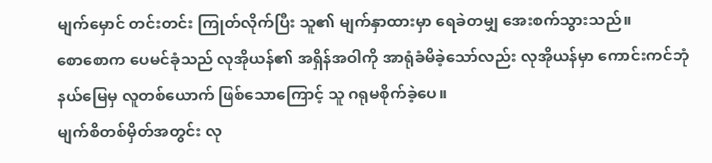မျက်မှောင် တင်းတင်း ကြုတ်လိုက်ပြီး သူ၏ မျက်နှာထားမှာ ရေခဲတမျှ အေးစက်သွားသည်။
စောစောက ပေမင်ခုံသည် လုအိုယန်၏ အရှိန်အဝါကို အာရုံခံမိခဲ့သော်လည်း လုအိုယန်မှာ ကောင်းကင်ဘုံ နယ်မြေမှ လူတစ်ယောက် ဖြစ်သောကြောင့် သူ ဂရုမစိုက်ခဲ့ပေ။
မျက်စိတစ်မှိတ်အတွင်း လု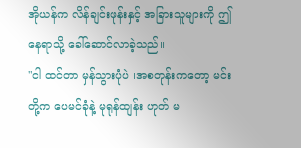အိုယန်က လိန်ချင်းဖုန်းနှင့် အခြားသူများကို ဤနေရာသို့ ခေါ်ဆောင်လာခဲ့သည်။
"ငါ ထင်တာ မှန်သွားပုံပဲ ၊အစတုန်းကတော့ မင်းတို့က ပေမင်ခုံနဲ့ မုရုန်ထျန်း ဟုတ် မ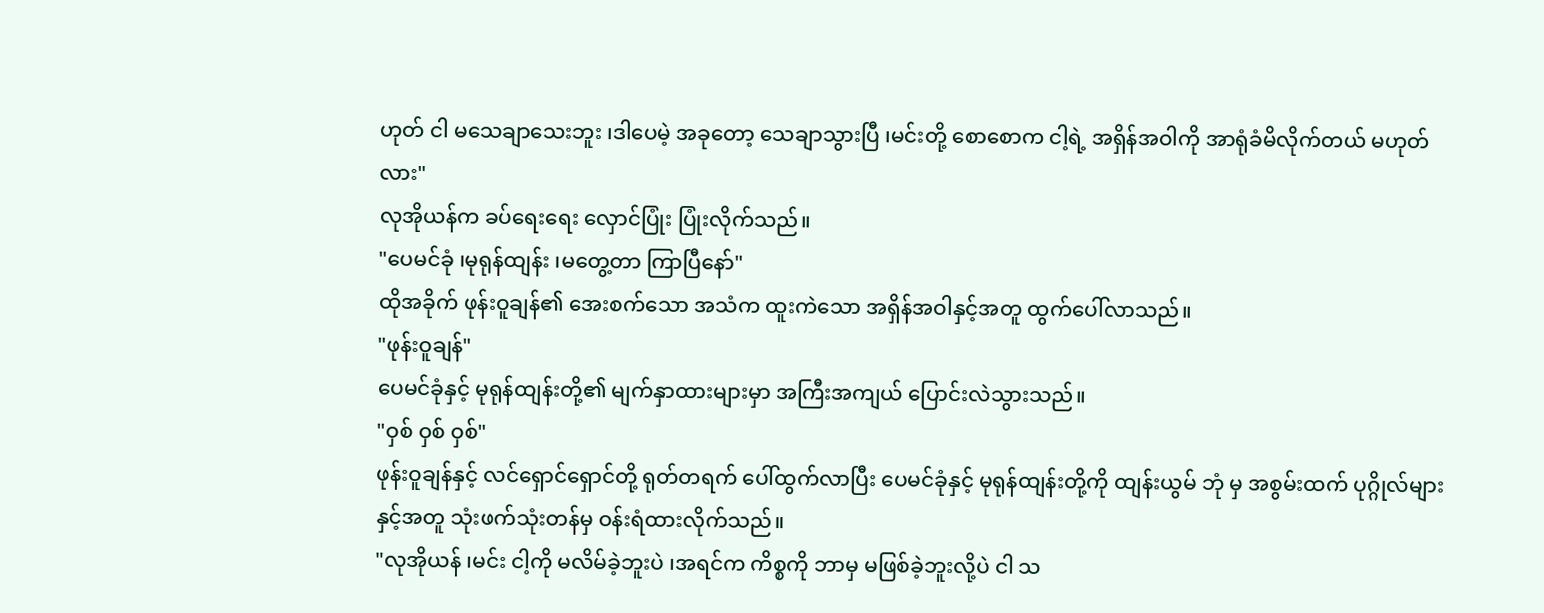ဟုတ် ငါ မသေချာသေးဘူး ၊ဒါပေမဲ့ အခုတော့ သေချာသွားပြီ ၊မင်းတို့ စောစောက ငါ့ရဲ့ အရှိန်အဝါကို အာရုံခံမိလိုက်တယ် မဟုတ်လား"
လုအိုယန်က ခပ်ရေးရေး လှောင်ပြုံး ပြုံးလိုက်သည်။
"ပေမင်ခုံ ၊မုရုန်ထျန်း ၊မတွေ့တာ ကြာပြီနော်"
ထိုအခိုက် ဖုန်းဝူချန်၏ အေးစက်သော အသံက ထူးကဲသော အရှိန်အဝါနှင့်အတူ ထွက်ပေါ်လာသည်။
"ဖုန်းဝူချန်"
ပေမင်ခုံနှင့် မုရုန်ထျန်းတို့၏ မျက်နှာထားများမှာ အကြီးအကျယ် ပြောင်းလဲသွားသည်။
"ဝှစ် ဝှစ် ဝှစ်"
ဖုန်းဝူချန်နှင့် လင်ရှောင်ရှောင်တို့ ရုတ်တရက် ပေါ်ထွက်လာပြီး ပေမင်ခုံနှင့် မုရုန်ထျန်းတို့ကို ထျန်းယွမ် ဘုံ မှ အစွမ်းထက် ပုဂ္ဂိုလ်များနှင့်အတူ သုံးဖက်သုံးတန်မှ ဝန်းရံထားလိုက်သည်။
"လုအိုယန် ၊မင်း ငါ့ကို မလိမ်ခဲ့ဘူးပဲ ၊အရင်က ကိစ္စကို ဘာမှ မဖြစ်ခဲ့ဘူးလို့ပဲ ငါ သ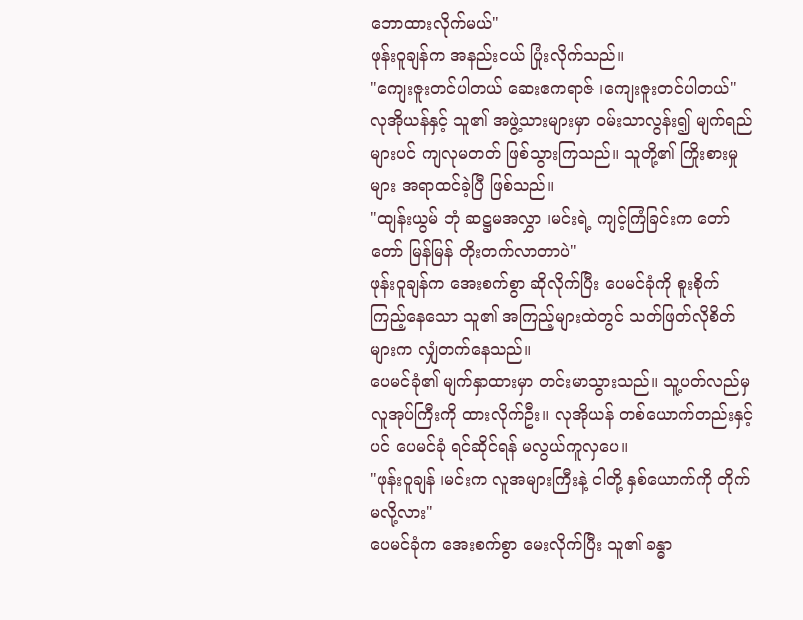ဘောထားလိုက်မယ်"
ဖုန်းဝူချန်က အနည်းငယ် ပြုံးလိုက်သည်။
"ကျေးဇူးတင်ပါတယ် ဆေးဧကရာဇ် ၊ကျေးဇူးတင်ပါတယ်"
လုအိုယန်နှင့် သူ၏ အဖွဲ့သားများမှာ ဝမ်းသာလွန်း၍ မျက်ရည်များပင် ကျလုမတတ် ဖြစ်သွားကြသည်။ သူတို့၏ ကြိုးစားမှုများ အရာထင်ခဲ့ပြီ ဖြစ်သည်။
"ထျန်းယွမ် ဘုံ ဆဋ္ဌမအလွှာ ၊မင်းရဲ့ ကျင့်ကြံခြင်းက တော်တော် မြန်မြန် တိုးတက်လာတာပဲ"
ဖုန်းဝူချန်က အေးစက်စွာ ဆိုလိုက်ပြီး ပေမင်ခုံကို စူးစိုက် ကြည့်နေသော သူ၏ အကြည့်များထဲတွင် သတ်ဖြတ်လိုစိတ်များက လျှံတက်နေသည်။
ပေမင်ခုံ၏ မျက်နှာထားမှာ တင်းမာသွားသည်။ သူ့ပတ်လည်မှ လူအုပ်ကြီးကို ထားလိုက်ဦး။ လုအိုယန် တစ်ယောက်တည်းနှင့်ပင် ပေမင်ခုံ ရင်ဆိုင်ရန် မလွယ်ကူလှပေ။
"ဖုန်းဝူချန် ၊မင်းက လူအများကြီးနဲ့ ငါတို့ နှစ်ယောက်ကို တိုက်မလို့လား"
ပေမင်ခုံက အေးစက်စွာ မေးလိုက်ပြီး သူ၏ ခန္ဓာ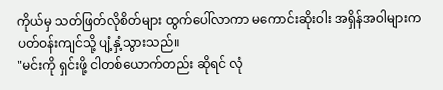ကိုယ်မှ သတ်ဖြတ်လိုစိတ်များ ထွက်ပေါ်လာကာ မကောင်းဆိုးဝါး အရှိန်အဝါများက ပတ်ဝန်းကျင်သို့ ပျံ့နှံ့သွားသည်။
"မင်းကို ရှင်းဖို့ ငါတစ်ယောက်တည်း ဆိုရင် လုံ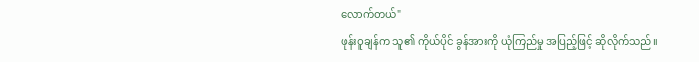လောက်တယ်"
ဖုန်းဝူချန်က သူ၏ ကိုယ်ပိုင် ခွန်အားကို ယုံကြည်မှု အပြည့်ဖြင့် ဆိုလိုက်သည်။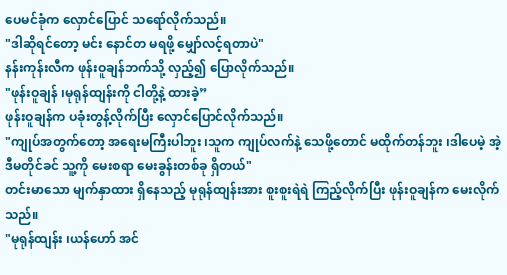ပေမင်ခုံက လှောင်ပြောင် သရော်လိုက်သည်။
"ဒါဆိုရင်တော့ မင်း နောင်တ မရဖို့ မျှော်လင့်ရတာပဲ"
နန်းကုန်းလီက ဖုန်းဝူချန်ဘက်သို့ လှည့်၍ ပြောလိုက်သည်။
"ဖုန်းဝူချန် ၊မုရုန်ထျန်းကို ငါတို့နဲ့ ထားခဲ့”
ဖုန်းဝူချန်က ပခုံးတွန့်လိုက်ပြီး လှောင်ပြောင်လိုက်သည်။
"ကျုပ်အတွက်တော့ အရေးမကြီးပါဘူး ၊သူက ကျုပ်လက်နဲ့ သေဖို့တောင် မထိုက်တန်ဘူး ၊ဒါပေမဲ့ အဲ့ဒီမတိုင်ခင် သူ့ကို မေးစရာ မေးခွန်းတစ်ခု ရှိတယ်"
တင်းမာသော မျက်နှာထား ရှိနေသည့် မုရုန်ထျန်းအား စူးစူးရဲရဲ ကြည့်လိုက်ပြီး ဖုန်းဝူချန်က မေးလိုက်သည်။
"မုရုန်ထျန်း ၊ယန်ဟော် အင်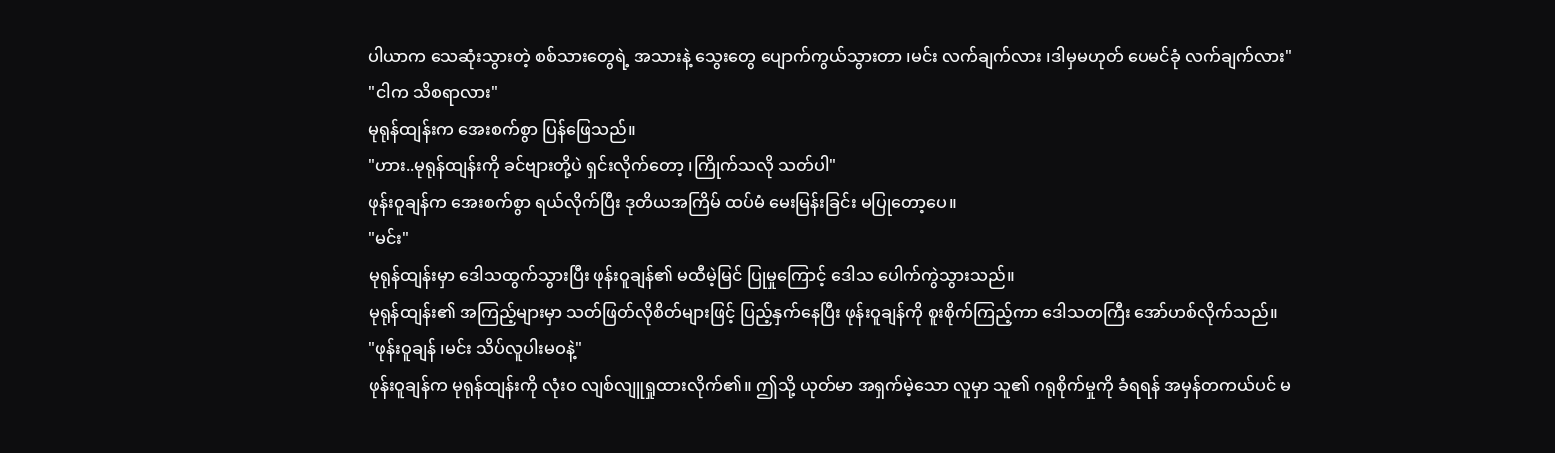ပါယာက သေဆုံးသွားတဲ့ စစ်သားတွေရဲ့ အသားနဲ့ သွေးတွေ ပျောက်ကွယ်သွားတာ ၊မင်း လက်ချက်လား ၊ဒါမှမဟုတ် ပေမင်ခုံ လက်ချက်လား"
"ငါက သိစရာလား"
မုရုန်ထျန်းက အေးစက်စွာ ပြန်ဖြေသည်။
"ဟား..မုရုန်ထျန်းကို ခင်ဗျားတို့ပဲ ရှင်းလိုက်တော့ ၊ကြိုက်သလို သတ်ပါ"
ဖုန်းဝူချန်က အေးစက်စွာ ရယ်လိုက်ပြီး ဒုတိယအကြိမ် ထပ်မံ မေးမြန်းခြင်း မပြုတော့ပေ။
"မင်း"
မုရုန်ထျန်းမှာ ဒေါသထွက်သွားပြီး ဖုန်းဝူချန်၏ မထီမဲ့မြင် ပြုမှုကြောင့် ဒေါသ ပေါက်ကွဲသွားသည်။
မုရုန်ထျန်း၏ အကြည့်များမှာ သတ်ဖြတ်လိုစိတ်များဖြင့် ပြည့်နှက်နေပြီး ဖုန်းဝူချန်ကို စူးစိုက်ကြည့်ကာ ဒေါသတကြီး အော်ဟစ်လိုက်သည်။
"ဖုန်းဝူချန် ၊မင်း သိပ်လူပါးမဝနဲ့"
ဖုန်းဝူချန်က မုရုန်ထျန်းကို လုံးဝ လျစ်လျူရှုထားလိုက်၏။ ဤသို့ ယုတ်မာ အရှက်မဲ့သော လူမှာ သူ၏ ဂရုစိုက်မှုကို ခံရရန် အမှန်တကယ်ပင် မ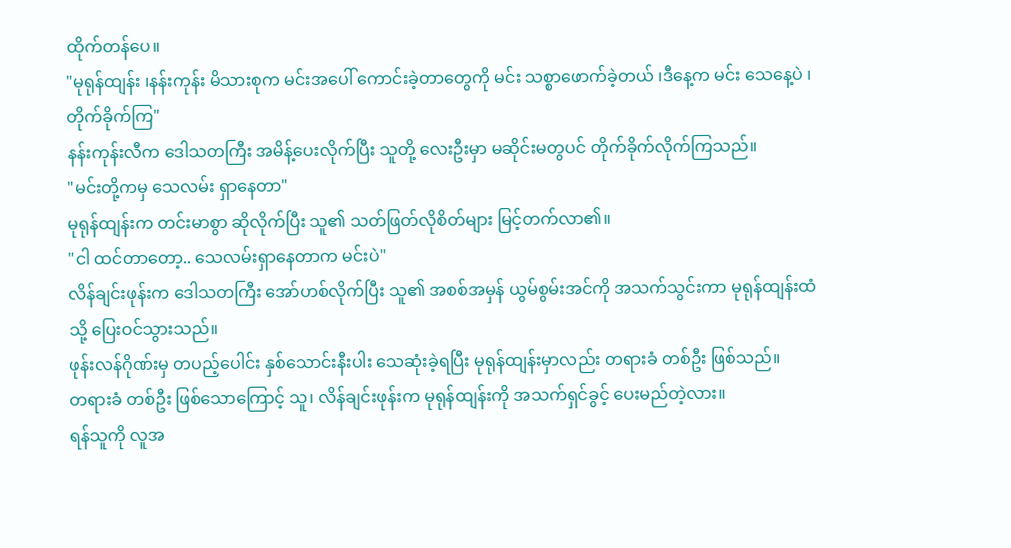ထိုက်တန်ပေ။
"မုရုန်ထျန်း ၊နန်းကုန်း မိသားစုက မင်းအပေါ် ကောင်းခဲ့တာတွေကို မင်း သစ္စာဖောက်ခဲ့တယ် ၊ဒီနေ့က မင်း သေနေ့ပဲ ၊တိုက်ခိုက်ကြ"
နန်းကုန်းလီက ဒေါသတကြီး အမိန့်ပေးလိုက်ပြီး သူတို့ လေးဦးမှာ မဆိုင်းမတွပင် တိုက်ခိုက်လိုက်ကြသည်။
"မင်းတို့ကမှ သေလမ်း ရှာနေတာ"
မုရုန်ထျန်းက တင်းမာစွာ ဆိုလိုက်ပြီး သူ၏ သတ်ဖြတ်လိုစိတ်များ မြင့်တက်လာ၏။
"ငါ ထင်တာတော့.. သေလမ်းရှာနေတာက မင်းပဲ"
လိန်ချင်းဖုန်းက ဒေါသတကြီး အော်ဟစ်လိုက်ပြီး သူ၏ အစစ်အမှန် ယွမ်စွမ်းအင်ကို အသက်သွင်းကာ မုရုန်ထျန်းထံသို့ ပြေးဝင်သွားသည်။
ဖုန်းလန်ဂိုဏ်းမှ တပည့်ပေါင်း နှစ်သောင်းနီးပါး သေဆုံးခဲ့ရပြီး မုရုန်ထျန်းမှာလည်း တရားခံ တစ်ဦး ဖြစ်သည်။
တရားခံ တစ်ဦး ဖြစ်သောကြောင့် သူ၊ လိန်ချင်းဖုန်းက မုရုန်ထျန်းကို အသက်ရှင်ခွင့် ပေးမည်တဲ့လား။
ရန်သူကို လူအ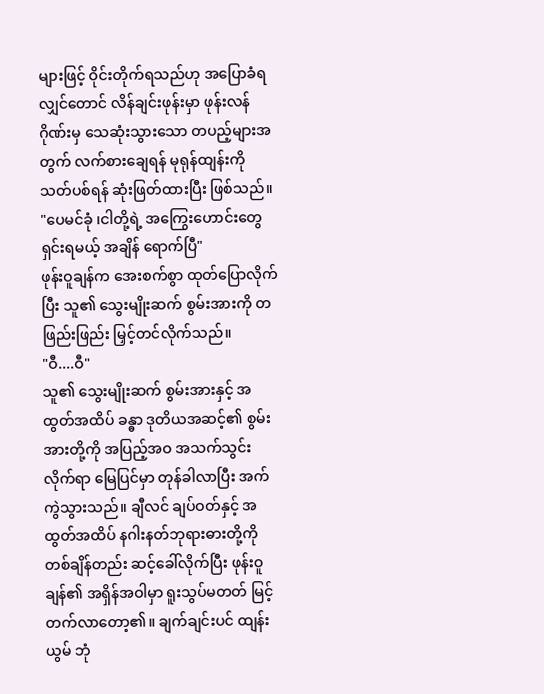များဖြင့် ဝိုင်းတိုက်ရသည်ဟု အပြောခံရလျှင်တောင် လိန်ချင်းဖုန်းမှာ ဖုန်းလန်ဂိုဏ်းမှ သေဆုံးသွားသော တပည့်များအတွက် လက်စားချေရန် မုရုန်ထျန်းကို သတ်ပစ်ရန် ဆုံးဖြတ်ထားပြီး ဖြစ်သည်။
"ပေမင်ခုံ ၊ငါတို့ရဲ့ အကြွေးဟောင်းတွေ ရှင်းရမယ့် အချိန် ရောက်ပြီ"
ဖုန်းဝူချန်က အေးစက်စွာ ထုတ်ပြောလိုက်ပြီး သူ၏ သွေးမျိုးဆက် စွမ်းအားကို တဖြည်းဖြည်း မြှင့်တင်လိုက်သည်။
"ဝီ....ဝီ"
သူ၏ သွေးမျိုးဆက် စွမ်းအားနှင့် အထွတ်အထိပ် ခန္ဓာ ဒုတိယအဆင့်၏ စွမ်းအားတို့ကို အပြည့်အဝ အသက်သွင်းလိုက်ရာ မြေပြင်မှာ တုန်ခါလာပြီး အက်ကွဲသွားသည်။ ချီလင် ချပ်ဝတ်နှင့် အထွတ်အထိပ် နဂါးနတ်ဘုရားဓားတို့ကို တစ်ချိန်တည်း ဆင့်ခေါ်လိုက်ပြီး ဖုန်းဝူချန်၏ အရှိန်အဝါမှာ ရူးသွပ်မတတ် မြင့်တက်လာတော့၏။ ချက်ချင်းပင် ထျန်းယွမ် ဘုံ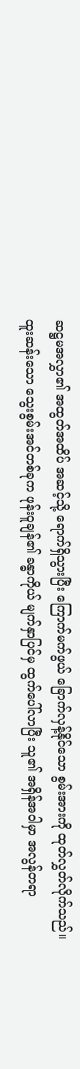ဆဋ္ဌမအလွှာ၏ အထွတ်အထိပ် အဆင့်သို့ ရောက်ရှိသွားပြီး ကြောက်မက်ဖွယ် ခြောက်လှန့်နိုင်သော စွမ်းအားကို ထုတ်လွှတ်လိုက်သည်။
ထူးဆန်းသော သွေးစွမ်းအင်တစ်ခုက ဖုန်းဝူချန်၏ ခန္ဓာကိုယ် မျက်နှာပြင်မှ ထွက်ပေါ်လာပြီး သူ၏ အရှိန်အဝါမှာ အလွန်တရာ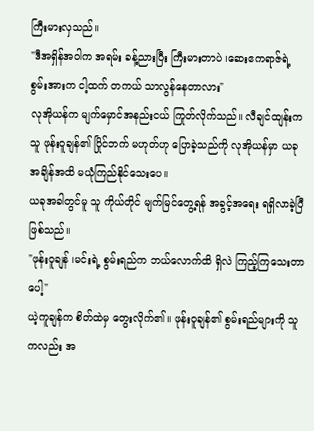ကြီးမားလှသည်။
"ဒီအရှိန်အဝါက အရမ်း ခန့်ညားပြီး ကြီးမားတာပဲ ၊ဆေးဧကရာဇ်ရဲ့ စွမ်းအားက ငါ့ထက် တကယ် သာလွန်နေတာလား"
လုအိုယန်က မျက်မှောင်အနည်းငယ် ကြုတ်လိုက်သည်။ လီချင်ထျန်းက သူ ဖုန်းဝူချန်၏ ပြိုင်ဘက် မဟုတ်ဟု ပြောခဲ့သည်ကို လုအိုယန်မှာ ယခုအချိန်အထိ မယုံကြည်နိုင်သေးပေ။
ယခုအခါတွင်မူ သူ ကိုယ်တိုင် မျက်မြင်တွေ့ရန် အခွင့်အရေး ရရှိလာခဲ့ပြီ ဖြစ်သည်။
"ဖုန်းဝူချန် ၊မင်းရဲ့ စွမ်းရည်က ဘယ်လောက်ထိ ရှိလဲ ကြည့်ကြသေးတာပေါ့"
ယဲ့ကူချန်က စိတ်ထဲမှ တွေးလိုက်၏။ ဖုန်းဝူချန်၏ စွမ်းရည်များကို သူကလည်း အ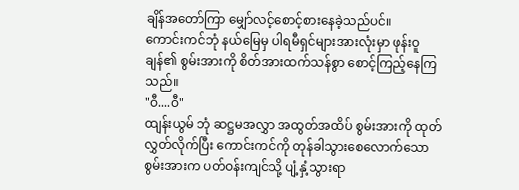ချိန်အတော်ကြာ မျှော်လင့်စောင့်စားနေခဲ့သည်ပင်။
ကောင်းကင်ဘုံ နယ်မြေမှ ပါရမီရှင်များအားလုံးမှာ ဖုန်းဝူချန်၏ စွမ်းအားကို စိတ်အားထက်သန်စွာ စောင့်ကြည့်နေကြသည်။
"ဝီ....ဝီ"
ထျန်းယွမ် ဘုံ ဆဋ္ဌမအလွှာ အထွတ်အထိပ် စွမ်းအားကို ထုတ်လွှတ်လိုက်ပြီး ကောင်းကင်ကို တုန်ခါသွားစေလောက်သော စွမ်းအားက ပတ်ဝန်းကျင်သို့ ပျံ့နှံ့သွားရာ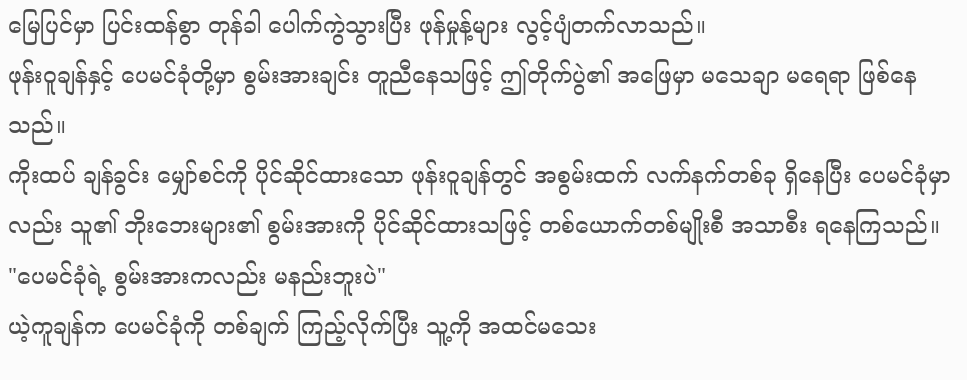မြေပြင်မှာ ပြင်းထန်စွာ တုန်ခါ ပေါက်ကွဲသွားပြီး ဖုန်မှုန့်များ လွင့်ပျံတက်လာသည်။
ဖုန်းဝူချန်နှင့် ပေမင်ခုံတို့မှာ စွမ်းအားချင်း တူညီနေသဖြင့် ဤတိုက်ပွဲ၏ အဖြေမှာ မသေချာ မရေရာ ဖြစ်နေသည်။
ကိုးထပ် ချန်ခွင်း မျှော်စင်ကို ပိုင်ဆိုင်ထားသော ဖုန်းဝူချန်တွင် အစွမ်းထက် လက်နက်တစ်ခု ရှိနေပြီး ပေမင်ခုံမှာလည်း သူ၏ ဘိုးဘေးများ၏ စွမ်းအားကို ပိုင်ဆိုင်ထားသဖြင့် တစ်ယောက်တစ်မျိုးစီ အသာစီး ရနေကြသည်။
"ပေမင်ခုံရဲ့ စွမ်းအားကလည်း မနည်းဘူးပဲ"
ယဲ့ကူချန်က ပေမင်ခုံကို တစ်ချက် ကြည့်လိုက်ပြီး သူ့ကို အထင်မသေး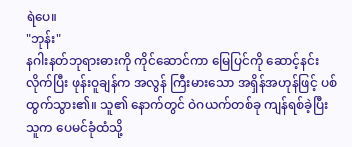ရဲပေ။
"ဘုန်း"
နဂါးနတ်ဘုရားဓားကို ကိုင်ဆောင်ကာ မြေပြင်ကို ဆောင့်နင်းလိုက်ပြီး ဖုန်းဝူချန်က အလွန် ကြီးမားသော အရှိန်အဟုန်ဖြင့် ပစ်ထွက်သွား၏။ သူ၏ နောက်တွင် ဝဲဂယက်တစ်ခု ကျန်ရစ်ခဲ့ပြီး သူက ပေမင်ခုံထံသို့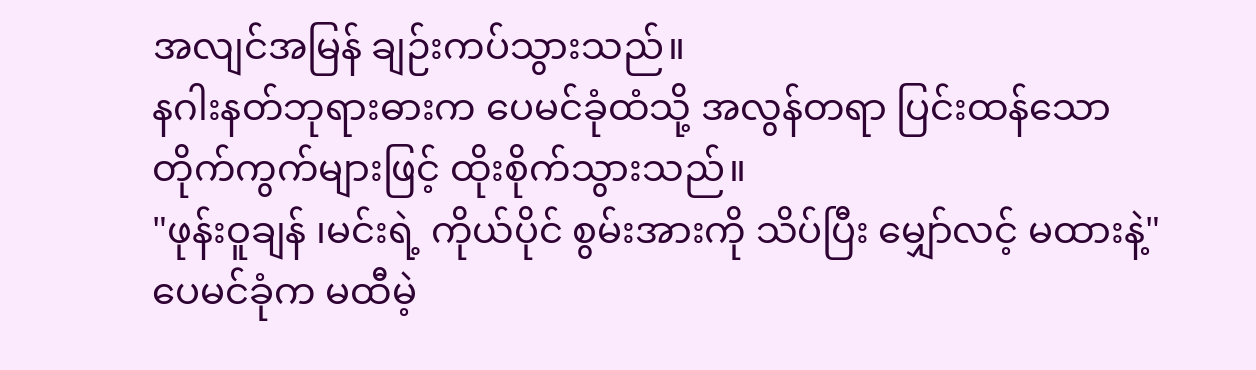အလျင်အမြန် ချဉ်းကပ်သွားသည်။
နဂါးနတ်ဘုရားဓားက ပေမင်ခုံထံသို့ အလွန်တရာ ပြင်းထန်သော တိုက်ကွက်များဖြင့် ထိုးစိုက်သွားသည်။
"ဖုန်းဝူချန် ၊မင်းရဲ့ ကိုယ်ပိုင် စွမ်းအားကို သိပ်ပြီး မျှော်လင့် မထားနဲ့"
ပေမင်ခုံက မထီမဲ့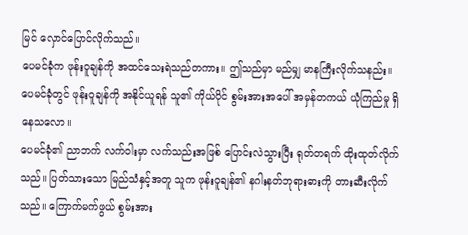မြင် လှောင်ပြောင်လိုက်သည်။
ပေမင်ခုံက ဖုန်းဝူချန်ကို အထင်သေးရဲသည်တကား။ ဤသည်မှာ မည်မျှ မာနကြီးလိုက်သနည်း။
ပေမင်ခုံတွင် ဖုန်းဝူချန်ကို အနိုင်ယူရန် သူ၏ ကိုယ်ပိုင် စွမ်းအားအပေါ် အမှန်တကယ် ယုံကြည်မှု ရှိနေသလော။
ပေမင်ခုံ၏ ညာဘက် လက်ဝါးမှာ လက်သည်းအဖြစ် ပြောင်းလဲသွားပြီး ရုတ်တရက် ထိုးထုတ်လိုက်သည်။ ပြတ်သားသော မြည်သံနှင့်အတူ သူက ဖုန်းဝူချန်၏ နဂါးနတ်ဘုရားဓားကို တားဆီးလိုက်သည်။ ကြောက်မက်ဖွယ် စွမ်းအား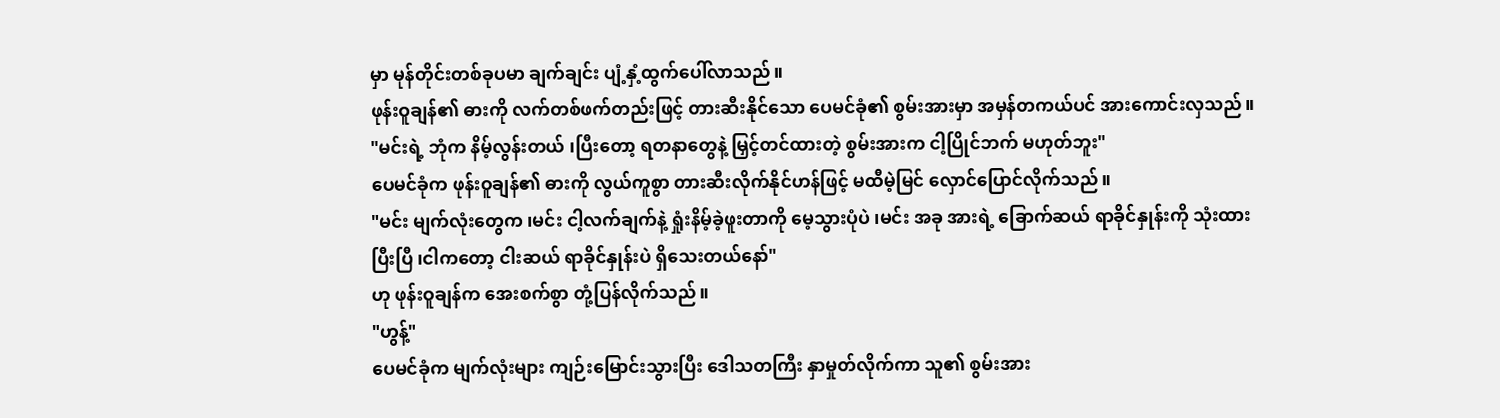မှာ မုန်တိုင်းတစ်ခုပမာ ချက်ချင်း ပျံ့နှံ့ထွက်ပေါ်လာသည်။
ဖုန်းဝူချန်၏ ဓားကို လက်တစ်ဖက်တည်းဖြင့် တားဆီးနိုင်သော ပေမင်ခုံ၏ စွမ်းအားမှာ အမှန်တကယ်ပင် အားကောင်းလှသည်။
"မင်းရဲ့ ဘုံက နိမ့်လွန်းတယ် ၊ပြီးတော့ ရတနာတွေနဲ့ မြှင့်တင်ထားတဲ့ စွမ်းအားက ငါ့ပြိုင်ဘက် မဟုတ်ဘူး"
ပေမင်ခုံက ဖုန်းဝူချန်၏ ဓားကို လွယ်ကူစွာ တားဆီးလိုက်နိုင်ဟန်ဖြင့် မထီမဲ့မြင် လှောင်ပြောင်လိုက်သည်။
"မင်း မျက်လုံးတွေက ၊မင်း ငါ့လက်ချက်နဲ့ ရှုံးနိမ့်ခဲ့ဖူးတာကို မေ့သွားပုံပဲ ၊မင်း အခု အားရဲ့ ခြောက်ဆယ် ရာခိုင်နှုန်းကို သုံးထားပြီးပြီ ၊ငါကတော့ ငါးဆယ် ရာခိုင်နှုန်းပဲ ရှိသေးတယ်နော်"
ဟု ဖုန်းဝူချန်က အေးစက်စွာ တုံ့ပြန်လိုက်သည်။
"ဟွန့်"
ပေမင်ခုံက မျက်လုံးများ ကျဉ်းမြောင်းသွားပြီး ဒေါသတကြီး နှာမှုတ်လိုက်ကာ သူ၏ စွမ်းအား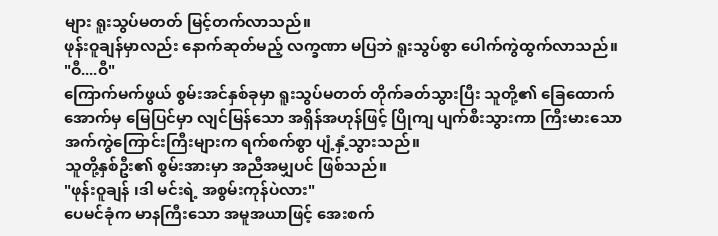များ ရူးသွပ်မတတ် မြင့်တက်လာသည်။
ဖုန်းဝူချန်မှာလည်း နောက်ဆုတ်မည့် လက္ခဏာ မပြဘဲ ရူးသွပ်စွာ ပေါက်ကွဲထွက်လာသည်။
"ဝီ....ဝီ"
ကြောက်မက်ဖွယ် စွမ်းအင်နှစ်ခုမှာ ရူးသွပ်မတတ် တိုက်ခတ်သွားပြီး သူတို့၏ ခြေထောက်အောက်မှ မြေပြင်မှာ လျင်မြန်သော အရှိန်အဟုန်ဖြင့် ပြိုကျ ပျက်စီးသွားကာ ကြီးမားသော အက်ကွဲကြောင်းကြီးများက ရက်စက်စွာ ပျံ့နှံ့သွားသည်။
သူတို့နှစ်ဦး၏ စွမ်းအားမှာ အညီအမျှပင် ဖြစ်သည်။
"ဖုန်းဝူချန် ၊ဒါ မင်းရဲ့ အစွမ်းကုန်ပဲလား"
ပေမင်ခုံက မာနကြီးသော အမူအယာဖြင့် အေးစက်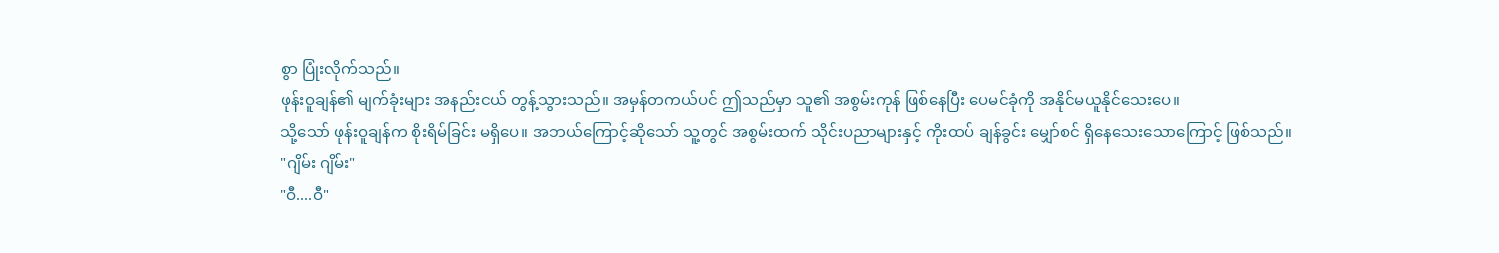စွာ ပြုံးလိုက်သည်။
ဖုန်းဝူချန်၏ မျက်ခုံးများ အနည်းငယ် တွန့်သွားသည်။ အမှန်တကယ်ပင် ဤသည်မှာ သူ၏ အစွမ်းကုန် ဖြစ်နေပြီး ပေမင်ခုံကို အနိုင်မယူနိုင်သေးပေ။
သို့သော် ဖုန်းဝူချန်က စိုးရိမ်ခြင်း မရှိပေ။ အဘယ်ကြောင့်ဆိုသော် သူ့တွင် အစွမ်းထက် သိုင်းပညာများနှင့် ကိုးထပ် ချန်ခွင်း မျှော်စင် ရှိနေသေးသောကြောင့် ဖြစ်သည်။
"ဂျိမ်း ဂျိမ်း"
"ဝီ....ဝီ"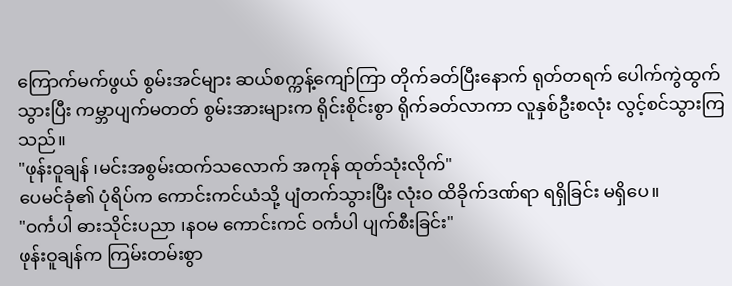ကြောက်မက်ဖွယ် စွမ်းအင်များ ဆယ်စက္ကန့်ကျော်ကြာ တိုက်ခတ်ပြီးနောက် ရုတ်တရက် ပေါက်ကွဲထွက်သွားပြီး ကမ္ဘာပျက်မတတ် စွမ်းအားများက ရိုင်းစိုင်းစွာ ရိုက်ခတ်လာကာ လူနှစ်ဦးစလုံး လွင့်စင်သွားကြသည်။
"ဖုန်းဝူချန် ၊မင်းအစွမ်းထက်သလောက် အကုန် ထုတ်သုံးလိုက်"
ပေမင်ခုံ၏ ပုံရိပ်က ကောင်းကင်ယံသို့ ပျံတက်သွားပြီး လုံးဝ ထိခိုက်ဒဏ်ရာ ရရှိခြင်း မရှိပေ။
"ဝင်္ကပါ ဓားသိုင်းပညာ ၊နဝမ ကောင်းကင် ဝင်္ကပါ ပျက်စီးခြင်း"
ဖုန်းဝူချန်က ကြမ်းတမ်းစွာ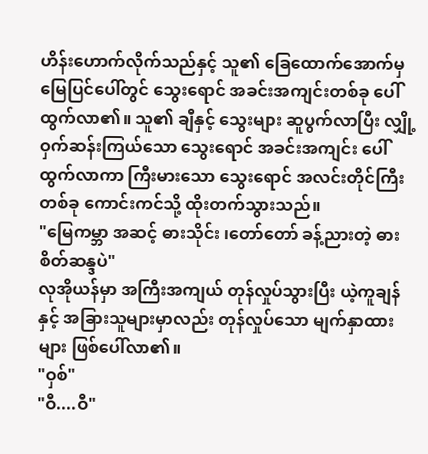ဟိန်းဟောက်လိုက်သည်နှင့် သူ၏ ခြေထောက်အောက်မှ မြေပြင်ပေါ်တွင် သွေးရောင် အခင်းအကျင်းတစ်ခု ပေါ်ထွက်လာ၏။ သူ၏ ချီနှင့် သွေးများ ဆူပွက်လာပြီး လျှို့ဝှက်ဆန်းကြယ်သော သွေးရောင် အခင်းအကျင်း ပေါ်ထွက်လာကာ ကြီးမားသော သွေးရောင် အလင်းတိုင်ကြီး တစ်ခု ကောင်းကင်သို့ ထိုးတက်သွားသည်။
"မြေကမ္ဘာ အဆင့် ဓားသိုင်း ၊တော်တော် ခန့်ညားတဲ့ ဓားစိတ်ဆန္ဒပဲ"
လုအိုယန်မှာ အကြီးအကျယ် တုန်လှုပ်သွားပြီး ယဲ့ကူချန်နှင့် အခြားသူများမှာလည်း တုန်လှုပ်သော မျက်နှာထားများ ဖြစ်ပေါ်လာ၏။
"ဝှစ်"
"ဝီ....ဝီ"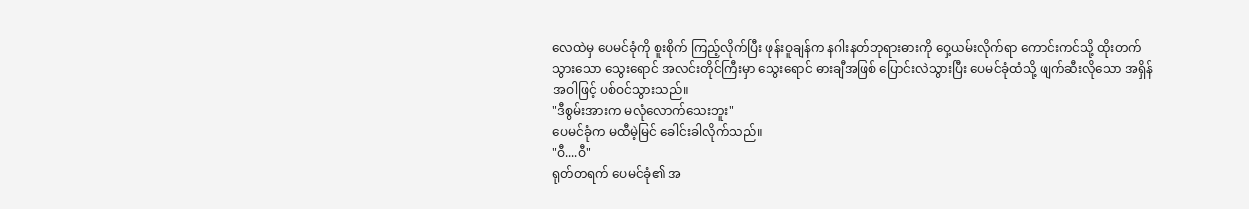လေထဲမှ ပေမင်ခုံကို စူးစိုက် ကြည့်လိုက်ပြီး ဖုန်းဝူချန်က နဂါးနတ်ဘုရားဓားကို ဝှေ့ယမ်းလိုက်ရာ ကောင်းကင်သို့ ထိုးတက်သွားသော သွေးရောင် အလင်းတိုင်ကြီးမှာ သွေးရောင် ဓားချီအဖြစ် ပြောင်းလဲသွားပြီး ပေမင်ခုံထံသို့ ဖျက်ဆီးလိုသော အရှိန်အဝါဖြင့် ပစ်ဝင်သွားသည်။
"ဒီစွမ်းအားက မလုံလောက်သေးဘူး"
ပေမင်ခုံက မထီမဲ့မြင် ခေါင်းခါလိုက်သည်။
"ဝီ....ဝီ"
ရုတ်တရက် ပေမင်ခုံ၏ အ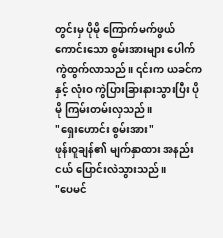တွင်းမှ ပိုမို ကြောက်မက်ဖွယ်ကောင်းသော စွမ်းအားများ ပေါက်ကွဲထွက်လာသည်။ ၎င်းက ယခင်ကနှင့် လုံးဝ ကွဲပြားခြားနားသွားပြီး ပိုမို ကြမ်းတမ်းလှသည်။
"ရှေးဟောင်း စွမ်းအား"
ဖုန်းဝူချန်၏ မျက်နှာထား အနည်းငယ် ပြောင်းလဲသွားသည်။
"ပေမင်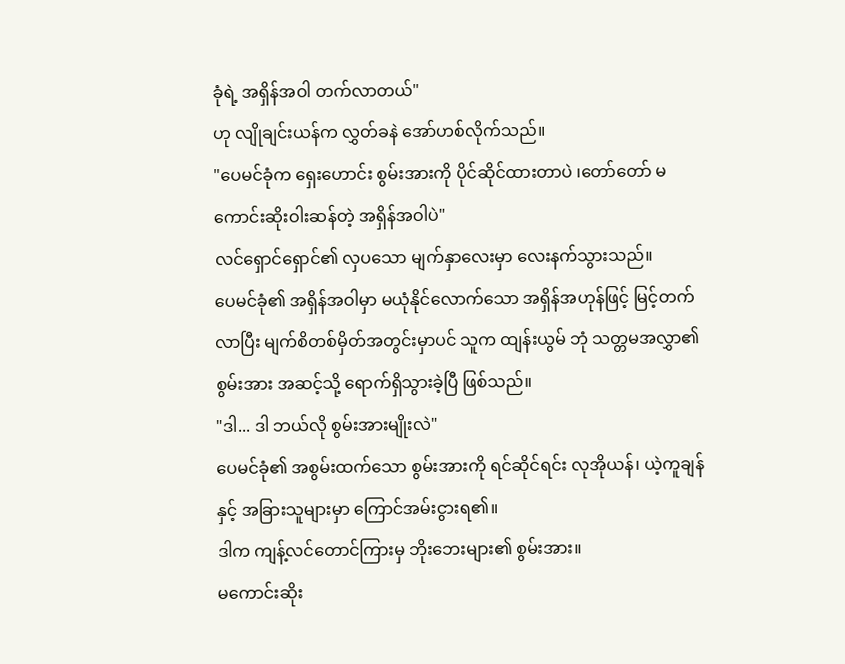ခုံရဲ့ အရှိန်အဝါ တက်လာတယ်"
ဟု လျိုချင်းယန်က လွှတ်ခနဲ အော်ဟစ်လိုက်သည်။
"ပေမင်ခုံက ရှေးဟောင်း စွမ်းအားကို ပိုင်ဆိုင်ထားတာပဲ ၊တော်တော် မကောင်းဆိုးဝါးဆန်တဲ့ အရှိန်အဝါပဲ"
လင်ရှောင်ရှောင်၏ လှပသော မျက်နှာလေးမှာ လေးနက်သွားသည်။
ပေမင်ခုံ၏ အရှိန်အဝါမှာ မယုံနိုင်လောက်သော အရှိန်အဟုန်ဖြင့် မြင့်တက်လာပြီး မျက်စိတစ်မှိတ်အတွင်းမှာပင် သူက ထျန်းယွမ် ဘုံ သတ္တမအလွှာ၏ စွမ်းအား အဆင့်သို့ ရောက်ရှိသွားခဲ့ပြီ ဖြစ်သည်။
"ဒါ... ဒါ ဘယ်လို စွမ်းအားမျိုးလဲ"
ပေမင်ခုံ၏ အစွမ်းထက်သော စွမ်းအားကို ရင်ဆိုင်ရင်း လုအိုယန်၊ ယဲ့ကူချန်နှင့် အခြားသူများမှာ ကြောင်အမ်းငွားရ၏။
ဒါက ကျန့်လင်တောင်ကြားမှ ဘိုးဘေးများ၏ စွမ်းအား။
မကောင်းဆိုး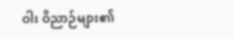ဝါး ဝိညာဉ်များ၏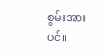စွမ်းအားပင်။